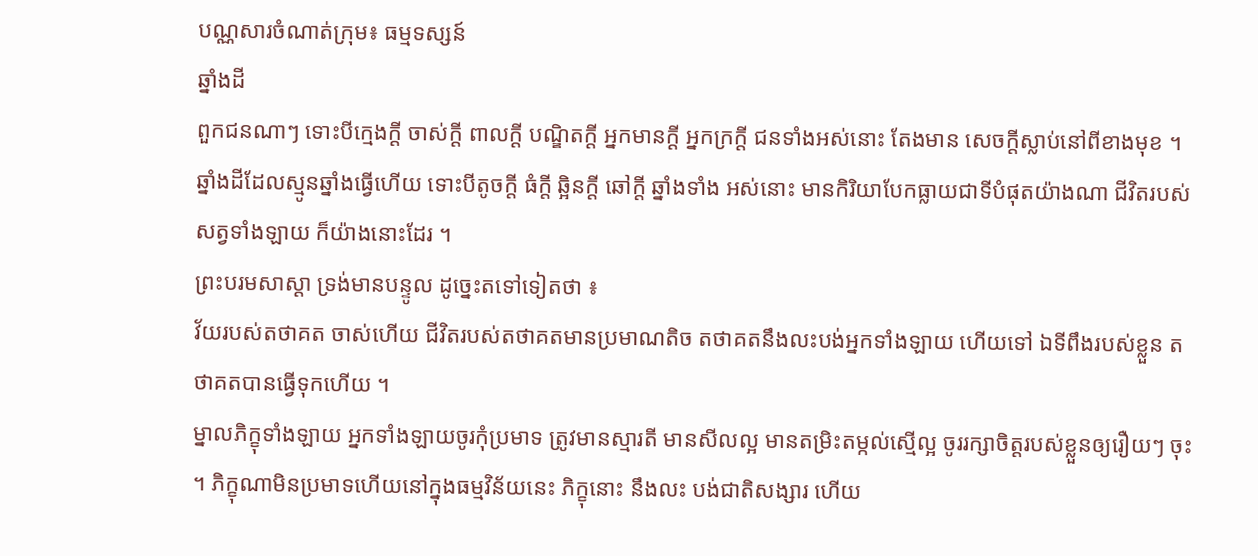បណ្ណសារចំណាត់ក្រុម៖ ធម្មទស្សន៍
ឆ្នាំងដី
ពួកជនណាៗ ទោះបីក្មេងក្តី ចាស់ក្តី ពាលក្តី បណ្ឌិតក្តី អ្នកមានក្តី អ្នកក្រក្តី ជនទាំងអស់នោះ តែងមាន សេចក្តីស្លាប់នៅពីខាងមុខ ។ ឆ្នាំងដីដែលស្មូនឆ្នាំងធ្វើហើយ ទោះបីតូចក្តី ធំក្តី ឆ្អិនក្តី ឆៅក្តី ឆ្នាំងទាំង អស់នោះ មានកិរិយាបែកធ្លាយជាទីបំផុតយ៉ាងណា ជីវិតរបស់សត្វទាំងឡាយ ក៏យ៉ាងនោះដែរ ។
ព្រះបរមសាស្តា ទ្រង់មានបន្ទូល ដូច្នេះតទៅទៀតថា ៖
វ័យរបស់តថាគត ចាស់ហើយ ជីវិតរបស់តថាគតមានប្រមាណតិច តថាគតនឹងលះបង់អ្នកទាំងឡាយ ហើយទៅ ឯទីពឹងរបស់ខ្លួន តថាគតបានធ្វើទុកហើយ ។
ម្នាលភិក្ខុទាំងឡាយ អ្នកទាំងឡាយចូរកុំប្រមាទ ត្រូវមានស្មារតី មានសីលល្អ មានតម្រិះតម្កល់ស្មើល្អ ចូររក្សាចិត្តរបស់ខ្លួនឲ្យរឿយៗ ចុះ ។ ភិក្ខុណាមិនប្រមាទហើយនៅក្នុងធម្មវិន័យនេះ ភិក្ខុនោះ នឹងលះ បង់ជាតិសង្សារ ហើយ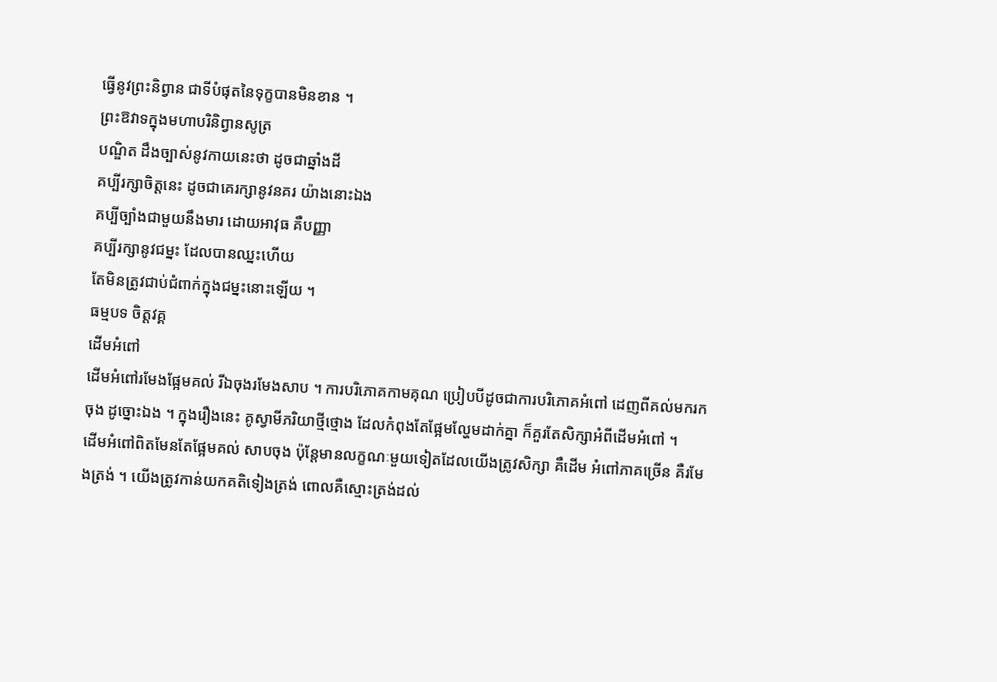ធ្វើនូវព្រះនិព្វាន ជាទីបំផុតនៃទុក្ខបានមិនខាន ។
ព្រះឱវាទក្នុងមហាបរិនិព្វានសូត្រ
បណ្ឌិត ដឹងច្បាស់នូវកាយនេះថា ដូចជាឆ្នាំងដី
គប្បីរក្សាចិត្តនេះ ដូចជាគេរក្សានូវនគរ យ៉ាងនោះឯង
គប្បីច្បាំងជាមួយនឹងមារ ដោយអាវុធ គឺបញ្ញា
គប្បីរក្សានូវជម្នះ ដែលបានឈ្នះហើយ
តែមិនត្រូវជាប់ជំពាក់ក្នុងជម្នះនោះឡើយ ។
ធម្មបទ ចិត្តវគ្គ
ដើមអំពៅ
ដើមអំពៅរមែងផ្អែមគល់ រីឯចុងរមែងសាប ។ ការបរិភោគកាមគុណ ប្រៀបបីដូចជាការបរិភោគអំពៅ ដេញពីគល់មករកចុង ដូច្នោះឯង ។ ក្នុងរឿងនេះ គូស្វាមីភរិយាថ្មីថ្មោង ដែលកំពុងតែផ្អែមល្ហែមដាក់គ្នា ក៏គួរតែសិក្សាអំពីដើមអំពៅ ។
ដើមអំពៅពិតមែនតែផ្អែមគល់ សាបចុង ប៉ុន្តែមានលក្ខណៈមួយទៀតដែលយើងត្រូវសិក្សា គឺដើម អំពៅភាគច្រើន គឺរមែងត្រង់ ។ យើងត្រូវកាន់យកគតិទៀងត្រង់ ពោលគឺស្មោះត្រង់ដល់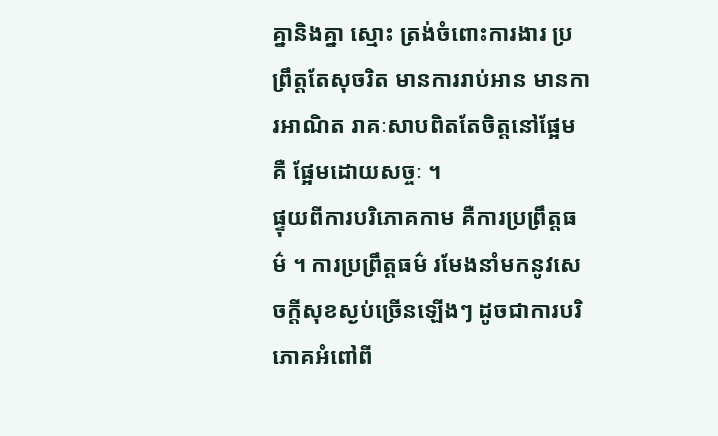គ្នានិងគ្នា ស្មោះ ត្រង់ចំពោះការងារ ប្រព្រឹត្តតែសុចរិត មានការរាប់អាន មានការអាណិត រាគៈសាបពិតតែចិត្តនៅផ្អែម គឺ ផ្អែមដោយសច្ចៈ ។
ផ្ទុយពីការបរិភោគកាម គឺការប្រព្រឹត្តធម៌ ។ ការប្រព្រឹត្តធម៌ រមែងនាំមកនូវសេចក្តីសុខស្ងប់ច្រើនឡើងៗ ដូចជាការបរិភោគអំពៅពី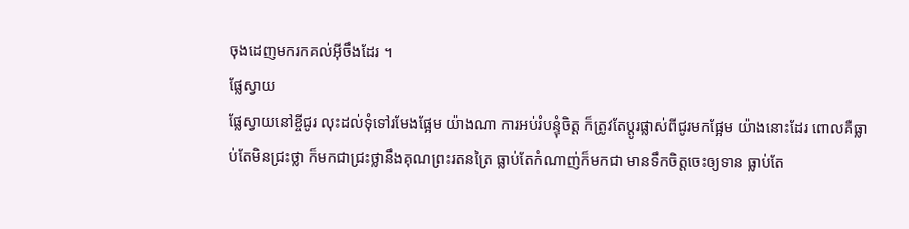ចុងដេញមករកគល់អ៊ីចឹងដែរ ។
ផ្លែស្វាយ
ផ្លែស្វាយនៅខ្ចីជូរ លុះដល់ទុំទៅរមែងផ្អែម យ៉ាងណា ការអប់រំបន្ទុំចិត្ត ក៏ត្រូវតែប្តូរផ្លាស់ពីជូរមកផ្អែម យ៉ាងនោះដែរ ពោលគឺធ្លាប់តែមិនជ្រះថ្លា ក៏មកជាជ្រះថ្លានឹងគុណព្រះរតនត្រៃ ធ្លាប់តែកំណាញ់ក៏មកជា មានទឹកចិត្តចេះឲ្យទាន ធ្លាប់តែ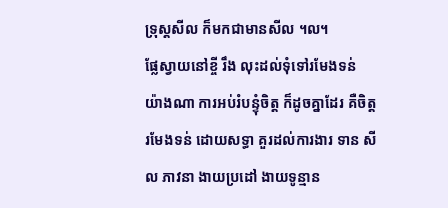ទ្រុស្តសីល ក៏មកជាមានសីល ។ល។
ផ្លែស្វាយនៅខ្ចី រឹង លុះដល់ទុំទៅរមែងទន់ យ៉ាងណា ការអប់រំបន្ទុំចិត្ត ក៏ដូចគ្នាដែរ គឺចិត្តរមែងទន់ ដោយសទ្ធា គួរដល់ការងារ ទាន សីល ភាវនា ងាយប្រដៅ ងាយទូន្មាន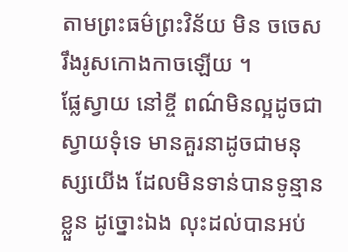តាមព្រះធម៌ព្រះវិន័យ មិន ចចេសរឹងរូសកោងកាចឡើយ ។
ផ្លែស្វាយ នៅខ្ចី ពណ៌មិនល្អដូចជាស្វាយទុំទេ មានគួរនាដូចជាមនុស្សយើង ដែលមិនទាន់បានទូន្មាន ខ្លួន ដូច្នោះឯង លុះដល់បានអប់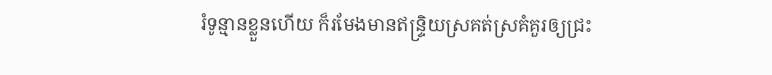រំទូន្មានខ្លួនហើយ ក៏រមែងមានឥន្ទ្រិយស្រគត់ស្រគំគួរឲ្យជ្រះ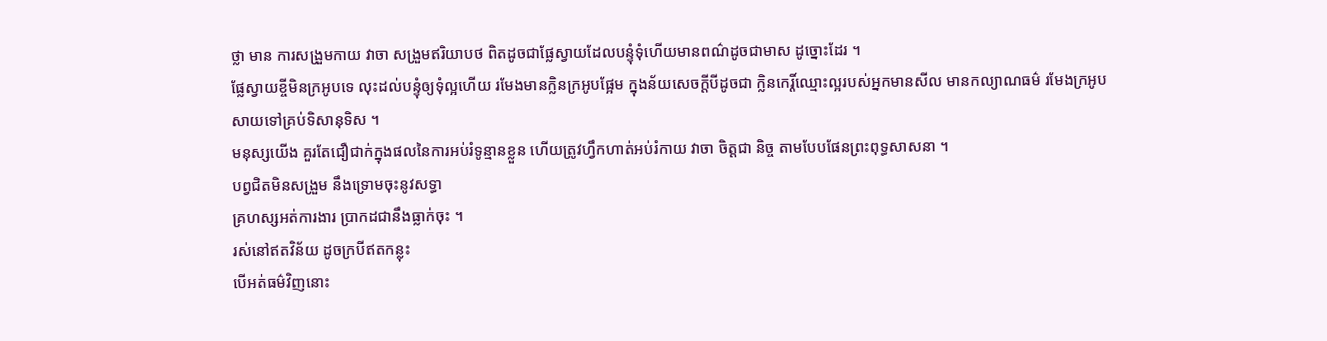ថ្លា មាន ការសង្រួមកាយ វាចា សង្រួមឥរិយាបថ ពិតដូចជាផ្លែស្វាយដែលបន្ទុំទុំហើយមានពណ៌ដូចជាមាស ដូច្នោះដែរ ។
ផ្លែស្វាយខ្ចីមិនក្រអូបទេ លុះដល់បន្ទុំឲ្យទុំល្អហើយ រមែងមានក្លិនក្រអូបផ្អែម ក្នុងន័យសេចក្តីបីដូចជា ក្លិនកេរ្តិ៍ឈ្មោះល្អរបស់អ្នកមានសីល មានកល្យាណធម៌ រមែងក្រអូបសាយទៅគ្រប់ទិសានុទិស ។
មនុស្សយើង គួរតែជឿជាក់ក្នុងផលនៃការអប់រំទូន្មានខ្លួន ហើយត្រូវហ្វឹកហាត់អប់រំកាយ វាចា ចិត្តជា និច្ច តាមបែបផែនព្រះពុទ្ធសាសនា ។
បព្វជិតមិនសង្រួម នឹងទ្រោមចុះនូវសទ្ធា
គ្រហស្សអត់ការងារ បា្រកដជានឹងធ្លាក់ចុះ ។
រស់នៅឥតវិន័យ ដូចក្របីឥតកន្លុះ
បើអត់ធម៌វិញនោះ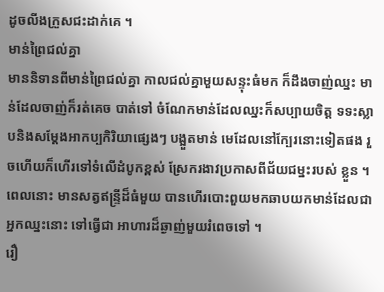ដូចលីងក្រួសជះដាក់គេ ។
មាន់ព្រៃជល់គ្នា
មាននិទានពីមាន់ព្រៃជល់គ្នា កាលជល់គ្នាមួយសន្ទុះធំមក ក៏ដឹងចាញ់ឈ្នះ មាន់ដែលចាញ់ក៏រត់គេច បាត់ទៅ ចំណែកមាន់ដែលឈ្នះក៏សប្បាយចិត្ត ទទះស្លាបនិងសម្តែងអាកប្បកិរិយាផ្សេងៗ បង្អួតមាន់ មេដែលនៅក្បែរនោះទៀតផង រួចហើយក៏ហើរទៅទំលើដំបូកខ្ពស់ ស្រែករងាវប្រកាសពីជ័យជម្នះរបស់ ខ្លួន ។
ពេលនោះ មានសត្វឥន្ទ្រីដ៏ធំមួយ បានហើរបោះពួយមកឆាបយកមាន់ដែលជាអ្នកឈ្នះនោះ ទៅធ្វើជា អាហារដ៏ឆ្ងាញ់មួយរំពេចទៅ ។
រឿ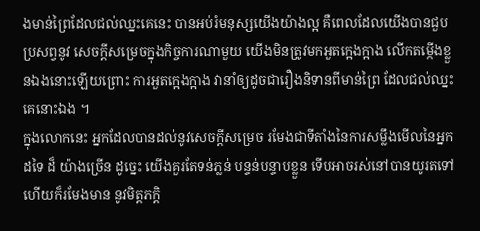ងមាន់ព្រៃដែលជល់ឈ្នះគេនេះ បានអប់រំមនុស្សយើងយ៉ាងល្អ គឺពេលដែលយើងបានជួបប្រសព្វនូវ សេចក្តីសម្រេចក្នុងកិច្ចការណាមួយ យើងមិនត្រូវមកអួតក្អេងក្អាង លើកតម្កើងខ្លួនឯងនោះឡើយព្រោះ ការអួតក្អេងក្អាង វានាំឲ្យដូចជារឿងនិទានពីមាន់ព្រៃ ដែលជល់ឈ្នះគេនោះឯង ។
ក្នុងលោកនេះ អ្នកដែលបានដល់នូវសេចក្តីសម្រេច រមែងជាទីតាំងនៃការសម្លឹងមើលនៃអ្នកដទៃ ដ៏ យ៉ាងច្រើន ដូច្នេះ យើងគួរតែទន់ភ្លន់ បន្ទន់បន្ទាបខ្លួន ទើបអាចរស់នៅបានយូរតទៅ ហើយក៏រមែងមាន នូវមិត្តភក្តិ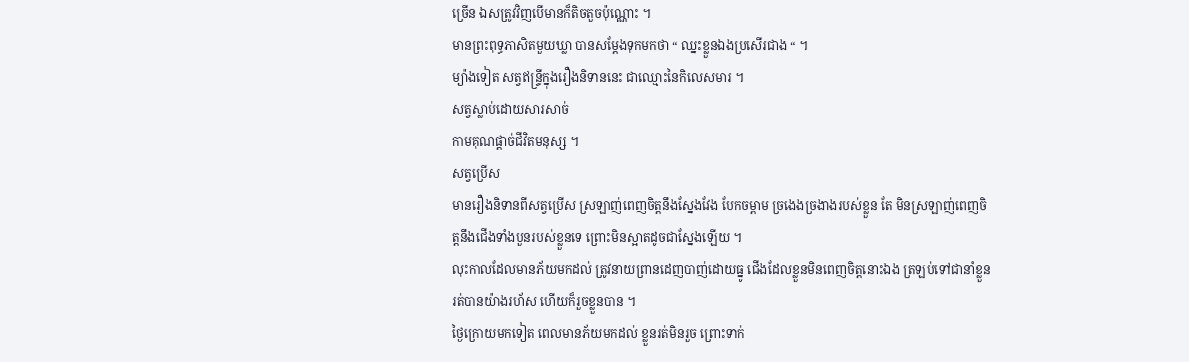ច្រើន ឯសត្រូវវិញបើមានក៏តិចតួចប៉ុណ្ណោះ ។
មានព្រះពុទ្ធភាសិតមួយឃ្លា បានសម្តែងទុកមកថា “ ឈ្នះខ្លួនឯងប្រសើរជាង “ ។
ម្យ៉ាងទៀត សត្វឥន្ទ្រីក្នុងរឿងនិទាននេះ ជាឈ្មោះនៃកិលេសមារ ។
សត្វស្លាប់ដោយសារសាច់
កាមគុណផ្តាច់ជីវិតមនុស្ស ។
សត្វប្រើស
មានរឿងនិទានពីសត្វប្រើស ស្រឡាញ់ពេញចិត្តនឹងស្នែងវែង បែកចម្ពាម ច្រងេងច្រងាងរបស់ខ្លួន តែ មិនស្រឡាញ់ពេញចិត្តនឹងជើងទាំងបួនរបស់ខ្លួនទេ ព្រោះមិនស្អាតដូចជាស្នែងឡើយ ។
លុះកាលដែលមានភ័យមកដល់ ត្រូវនាយព្រានដេញបាញ់ដោយធ្នូ ជើងដែលខ្លួនមិនពេញចិត្តនោះឯង ត្រឡប់ទៅជានាំខ្លួនរត់បានយ៉ាងរហ័ស ហើយក៏រួចខ្លួនបាន ។
ថ្ងៃក្រោយមកទៀត ពេលមានភ័យមកដល់ ខ្លួនរត់មិនរួច ព្រោះទាក់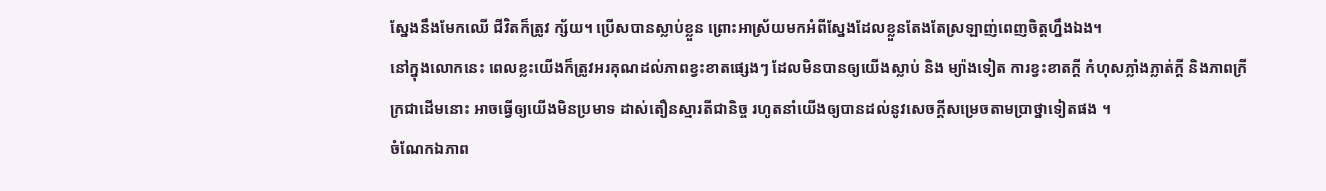ស្នែងនឹងមែកឈើ ជីវិតក៏ត្រូវ ក្ស័យ។ ប្រើសបានស្លាប់ខ្លួន ព្រោះអាស្រ័យមកអំពីស្នែងដែលខ្លួនតែងតែស្រឡាញ់ពេញចិត្តហ្នឹងឯង។
នៅក្នុងលោកនេះ ពេលខ្លះយើងក៏ត្រូវអរគុណដល់ភាពខ្វះខាតផ្សេងៗ ដែលមិនបានឲ្យយើងស្លាប់ និង ម្យ៉ាងទៀត ការខ្វះខាតក្តី កំហុសភ្លាំងភ្លាត់ក្តី និងភាពក្រីក្រជាដើមនោះ អាចធ្វើឲ្យយើងមិនប្រមាទ ដាស់តឿនស្មារតីជានិច្ច រហូតនាំយើងឲ្យបានដល់នូវសេចក្តីសម្រេចតាមប្រាថ្នាទៀតផង ។
ចំណែកឯភាព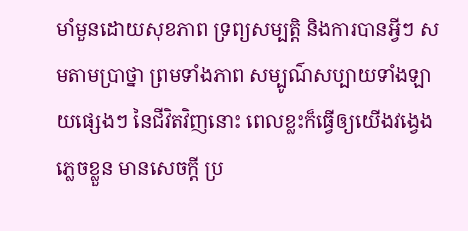មាំមួនដោយសុខភាព ទ្រព្យសម្បត្តិ និងការបានអ្វីៗ សមតាមប្រាថ្នា ព្រមទាំងភាព សម្បូណ៌សប្បាយទាំងឡាយផ្សេងៗ នៃជីវិតវិញនោះ ពេលខ្លះក៏ធ្វើឲ្យយើងវង្វេងភ្លេចខ្លួន មានសេចក្តី ប្រ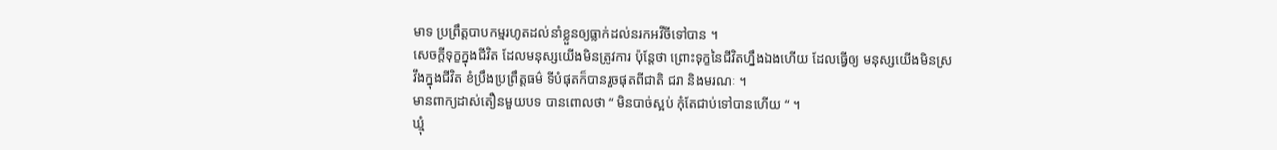មាទ ប្រព្រឹត្តបាបកម្មរហូតដល់នាំខ្លួនឲ្យធ្លាក់ដល់នរកអវីចីទៅបាន ។
សេចក្តីទុក្ខក្នុងជីវិត ដែលមនុស្សយើងមិនត្រូវការ ប៉ុន្តែថា ព្រោះទុក្ខនៃជីវិតហ្នឹងឯងហើយ ដែលធ្វើឲ្យ មនុស្សយើងមិនស្រវឹងក្នុងជីវិត ខំប្រឹងប្រព្រឹត្តធម៌ ទីបំផុតក៏បានរួចផុតពីជាតិ ជរា និងមរណៈ ។
មានពាក្យដាស់តឿនមួយបទ បានពោលថា “ មិនបាច់ស្អប់ កុំតែជាប់ទៅបានហើយ “ ។
ឃ្មុំ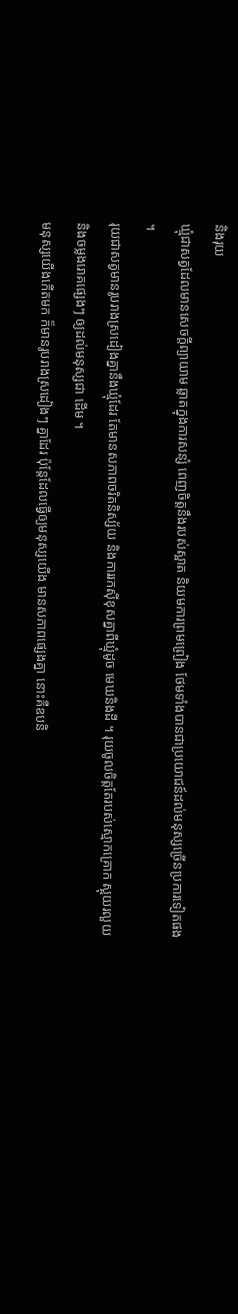និងរុយ
ឃ្មុំជាសត្វដែលមានសេចក្តីព្យាយាម ឆ្លាតក្នុងការសន្សំ ពេញចិត្តនឹងរបស់ស្អាត និយមការព្រមព្រៀង ថែមទាំងបានជាប្រយោជន៍ដល់មនុស្សច្រើនប្រការទៀតផង ។
រុយជាសត្វមានរូបរាងស្រដៀងគ្នានឹងឃ្មុំដែរ តែមានសភាពចរិតនិស្ស័យ និងការរកស៊ីខុសគ្នាពីឃ្មុំដូច មេឃនិងដី ។ រុយចូលចិត្តតែរបស់ស្មោកគ្រោក ស្អុយរលួយ និងចម្លងរោគផ្សេងៗ ឲ្យដល់មនុស្សជា ដើម ។
មនុស្សយើងកើតមក ក៏មានរូបរាងស្រដៀងៗ គ្នាដែរ ប៉ុន្តែដែលធ្វើឲ្យមនុស្សយើង មានសភាពផ្សេងគ្នា នោះគឺឧបនិ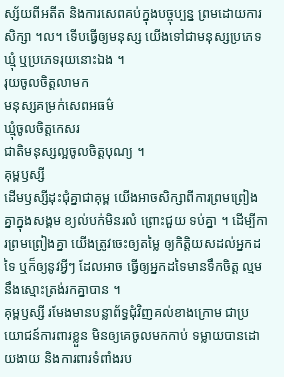ស្ស័យពីអតីត និងការសេពគប់ក្នុងបច្ចុប្បន្ន ព្រមដោយការសិក្សា ។ល។ ទើបធ្វើឲ្យមនុស្ស យើងទៅជាមនុស្សប្រភេទឃ្មុំ ឬប្រភេទរុយនោះឯង ។
រុយចូលចិត្តលាមក
មនុស្សគម្រក់សេពអធម៌
ឃ្មុំចូលចិត្តកេសរ
ជាតិមនុស្សល្អចូលចិត្តបុណ្យ ។
គុម្ពឫស្សី
ដើមឫស្សីដុះជុំគ្នាជាគុម្ព យើងអាចសិក្សាពីការព្រមព្រៀងគ្នាក្នុងសង្គម ខ្យល់បក់មិនរលំ ព្រោះជួយ ទប់គ្នា ។ ដើម្បីការព្រមព្រៀងគ្នា យើងត្រូវចេះឲ្យតម្លៃ ឲ្យកិត្តិយសដល់អ្នកដទៃ ឬក៏ឲ្យនូវអ្វីៗ ដែលអាច ធ្វើឲ្យអ្នកដទៃមានទឹកចិត្ត ល្មមនឹងស្មោះត្រង់រកគ្នាបាន ។
គុម្ពឫស្សី រមែងមានបន្លាព័ទ្ធជុំវិញគល់ខាងក្រោម ជាប្រយោជន៍ការពារខ្លួន មិនឲ្យគេចូលមកកាប់ ទម្លាយបានដោយងាយ និងការពារទំពាំងរប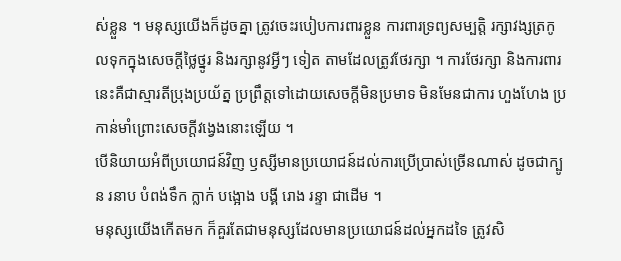ស់ខ្លួន ។ មនុស្សយើងក៏ដូចគ្នា ត្រូវចេះរបៀបការពារខ្លួន ការពារទ្រព្យសម្បត្តិ រក្សាវង្សត្រកូលទុកក្នុងសេចក្តីថ្លៃថ្នូរ និងរក្សានូវអ្វីៗ ទៀត តាមដែលត្រូវថែរក្សា ។ ការថែរក្សា និងការពារនេះគឺជាស្មារតីប្រុងប្រយ័ត្ន ប្រព្រឹត្តទៅដោយសេចក្តីមិនប្រមាទ មិនមែនជាការ ហួងហែង ប្រកាន់មាំព្រោះសេចក្តីវង្វេងនោះឡើយ ។
បើនិយាយអំពីប្រយោជន៍វិញ ឫស្សីមានប្រយោជន៍ដល់ការប្រើប្រាស់ច្រើនណាស់ ដូចជាក្បូន រនាប បំពង់ទឹក ក្លាក់ បង្អោង បង្គី រោង រន្ទា ជាដើម ។
មនុស្សយើងកើតមក ក៏គួរតែជាមនុស្សដែលមានប្រយោជន៍ដល់អ្នកដទៃ ត្រូវសិ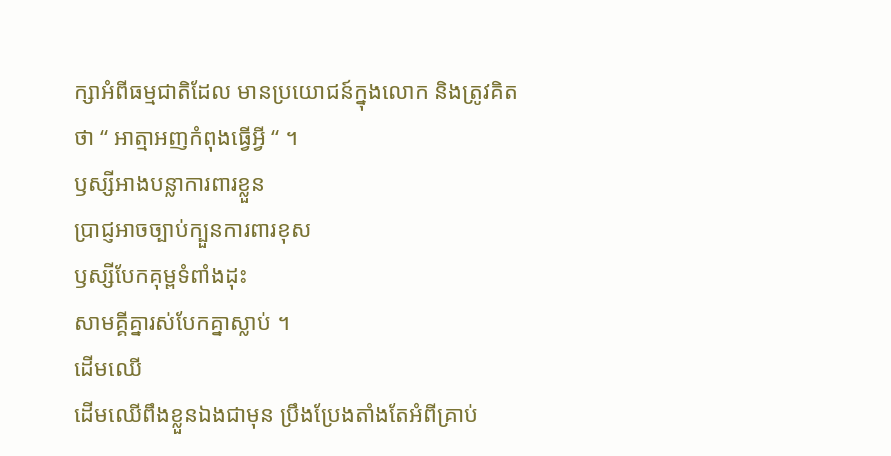ក្សាអំពីធម្មជាតិដែល មានប្រយោជន៍ក្នុងលោក និងត្រូវគិតថា “ អាត្មាអញកំពុងធ្វើអ្វី “ ។
ឫស្សីអាងបន្លាការពារខ្លួន
ប្រាជ្ញអាចច្បាប់ក្បួនការពារខុស
ឫស្សីបែកគុម្ពទំពាំងដុះ
សាមគ្គីគ្នារស់បែកគ្នាស្លាប់ ។
ដើមឈើ
ដើមឈើពឹងខ្លួនឯងជាមុន ប្រឹងប្រែងតាំងតែអំពីគ្រាប់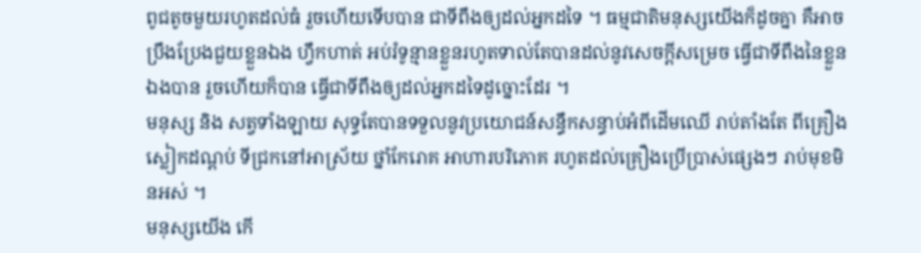ពូជតូចមួយរហូតដល់ធំ រួចហើយទើបបាន ជាទីពឹងឲ្យដល់អ្នកដទៃ ។ ធម្មជាតិមនុស្សយើងក៏ដូចគ្នា គឺអាចប្រឹងប្រែងជួយខ្លួនឯង ហ្វឹកហាត់ អប់រំទូន្មានខ្លួនរហូតទាល់តែបានដល់នូវសេចក្តីសម្រេច ធ្វើជាទីពឹងនៃខ្លួនឯងបាន រួចហើយក៏បាន ធ្វើជាទីពឹងឲ្យដល់អ្នកដទៃដូច្នោះដែរ ។
មនុស្ស និង សត្វទាំងឡាយ សុទ្ធតែបានទទួលនូវប្រយោជន៍សន្ធឹកសន្ធាប់អំពីដើមឈើ រាប់តាំងតែ ពីគ្រឿងស្លៀកដណ្តប់ ទីជ្រកនៅអាស្រ័យ ថ្នាំកែរោគ អាហារបរិភោគ រហូតដល់គ្រឿងប្រើប្រាស់ផ្សេងៗ រាប់មុខមិនអស់ ។
មនុស្សយើង កើ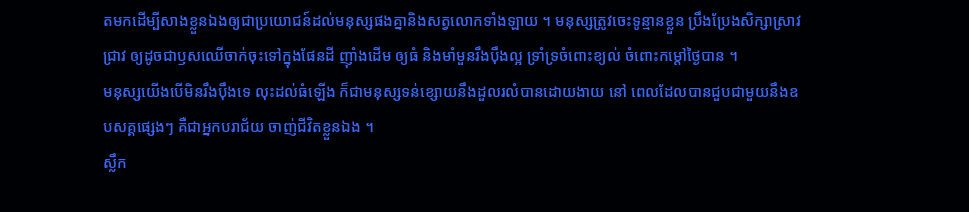តមកដើម្បីសាងខ្លួនឯងឲ្យជាប្រយោជន៍ដល់មនុស្សផងគ្នានិងសត្វលោកទាំងឡាយ ។ មនុស្សត្រូវចេះទូន្មានខ្លួន ប្រឹងប្រែងសិក្សាស្រាវជ្រាវ ឲ្យដូចជាឫសឈើចាក់ចុះទៅក្នុងផែនដី ញ៉ាំងដើម ឲ្យធំ និងមាំមួនរឹងប៉ឹងល្អ ទ្រាំទ្រចំពោះខ្យល់ ចំពោះកម្តៅថ្ងៃបាន ។
មនុស្សយើងបើមិនរឹងប៉ឹងទេ លុះដល់ធំឡើង ក៏ជាមនុស្សទន់ខ្សោយនឹងដួលរលំបានដោយងាយ នៅ ពេលដែលបានជួបជាមួយនឹងឧបសគ្គផ្សេងៗ គឺជាអ្នកបរាជ័យ ចាញ់ជីវិតខ្លួនឯង ។
ស្លឹក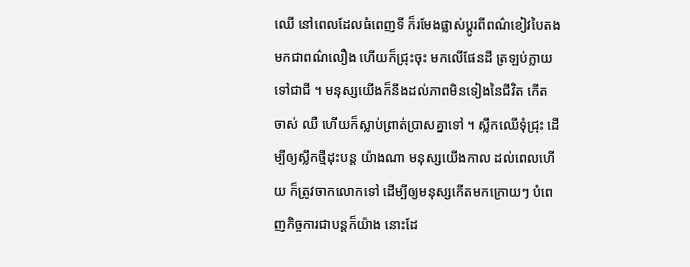ឈើ នៅពេលដែលធំពេញទី ក៏រមែងផ្លាស់ប្តូរពីពណ៌ខៀវបៃតងមកជាពណ៌លឿង ហើយក៏ជ្រុះចុះ មកលើផែនដី ត្រឡប់ក្លាយទៅជាជី ។ មនុស្សយើងក៏នឹងដល់ភាពមិនទៀងនៃជីវិត កើត ចាស់ ឈឺ ហើយក៏ស្លាប់ព្រាត់ប្រាសគ្នាទៅ ។ ស្លឹកឈើទុំជ្រុះ ដើម្បីឲ្យស្លឹកថ្មីដុះបន្ត យ៉ាងណា មនុស្សយើងកាល ដល់ពេលហើយ ក៏ត្រូវចាកលោកទៅ ដើម្បីឲ្យមនុស្សកើតមកក្រោយៗ បំពេញកិច្ចការជាបន្តក៏យ៉ាង នោះដែ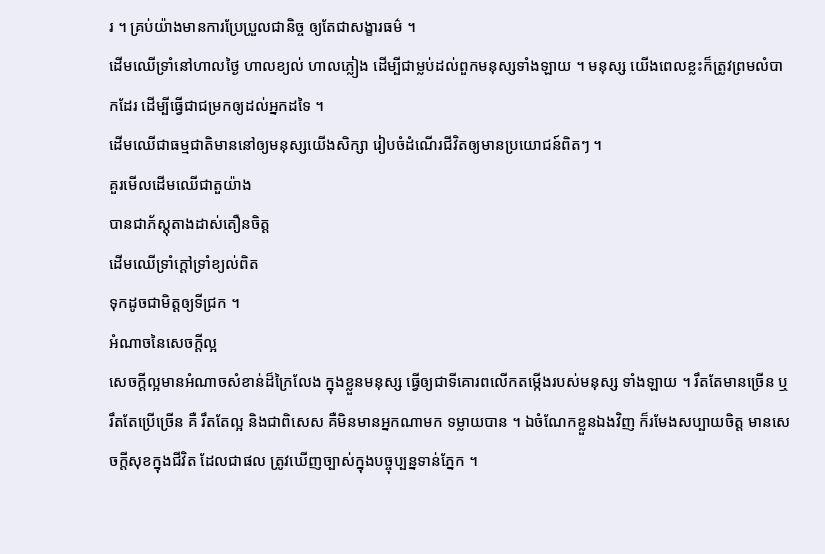រ ។ គ្រប់យ៉ាងមានការប្រែប្រួលជានិច្ច ឲ្យតែជាសង្ខារធម៌ ។
ដើមឈើទ្រាំនៅហាលថ្ងៃ ហាលខ្យល់ ហាលភ្លៀង ដើម្បីជាម្លប់ដល់ពួកមនុស្សទាំងឡាយ ។ មនុស្ស យើងពេលខ្លះក៏ត្រូវព្រមលំបាកដែរ ដើម្បីធ្វើជាជម្រកឲ្យដល់អ្នកដទៃ ។
ដើមឈើជាធម្មជាតិមាននៅឲ្យមនុស្សយើងសិក្សា រៀបចំដំណើរជីវិតឲ្យមានប្រយោជន៍ពិតៗ ។
គួរមើលដើមឈើជាតួយ៉ាង
បានជាភ័ស្តុតាងដាស់តឿនចិត្ត
ដើមឈើទ្រាំក្តៅទ្រាំខ្យល់ពិត
ទុកដូចជាមិត្តឲ្យទីជ្រក ។
អំណាចនៃសេចក្តីល្អ
សេចក្តីល្អមានអំណាចសំខាន់ដ៏ក្រៃលែង ក្នុងខ្លួនមនុស្ស ធ្វើឲ្យជាទីគោរពលើកតម្កើងរបស់មនុស្ស ទាំងឡាយ ។ រឹតតែមានច្រើន ឬរឹតតែប្រើច្រើន គឺ រឹតតែល្អ និងជាពិសេស គឺមិនមានអ្នកណាមក ទម្លាយបាន ។ ឯចំណែកខ្លួនឯងវិញ ក៏រមែងសប្បាយចិត្ត មានសេចក្តីសុខក្នុងជីវិត ដែលជាផល ត្រូវឃើញច្បាស់ក្នុងបច្ចុប្បន្នទាន់ភ្នែក ។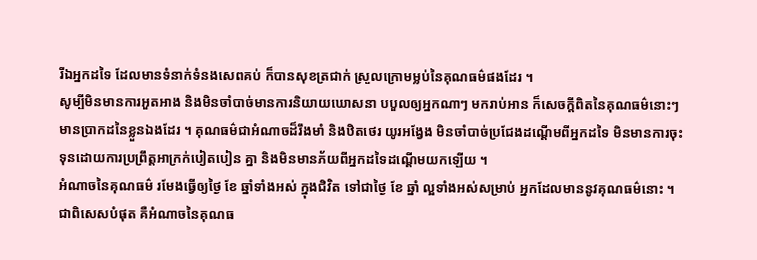រីឯអ្នកដទៃ ដែលមានទំនាក់ទំនងសេពគប់ ក៏បានសុខត្រជាក់ ស្រួលក្រោមម្លប់នៃគុណធម៌ផងដែរ ។
សូម្បីមិនមានការអួតអាង និងមិនចាំបាច់មានការនិយាយឃោសនា បបួលឲ្យអ្នកណាៗ មករាប់អាន ក៏សេចក្តីពិតនៃគុណធម៌នោះៗ មានប្រាកដនៃខ្លួនឯងដែរ ។ គុណធម៌ជាអំណាចដ៏រឹងមាំ និងឋិតថេរ យូរអង្វែង មិនចាំបាច់ប្រជែងដណ្តើមពីអ្នកដទៃ មិនមានការចុះទុនដោយការប្រព្រឹត្តអាក្រក់បៀតបៀន គ្នា និងមិនមានភ័យពីអ្នកដទៃដណ្តើមយកឡើយ ។
អំណាចនៃគុណធម៌ រមែងធ្វើឲ្យថ្ងៃ ខែ ឆ្នាំទាំងអស់ ក្នុងជិវិត ទៅជាថ្ងៃ ខែ ឆ្នាំ ល្អទាំងអស់សម្រាប់ អ្នកដែលមាននូវគុណធម៌នោះ ។
ជាពិសេសបំផុត គឺអំណាចនៃគុណធ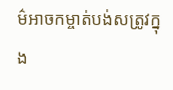ម៌អាចកម្ចាត់បង់សត្រូវក្នុង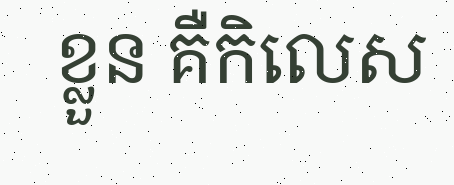ខ្លួន គឺកិលេស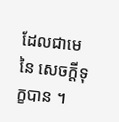ដែលជាមេនៃ សេចក្តីទុក្ខបាន ។